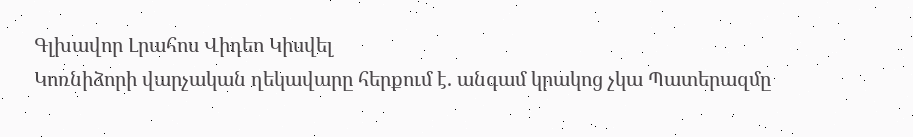Գլխավոր Լրահոս Վիդեո Կիսվել
Կոռնիձորի վարչական ղեկավարը հերքում է. անգամ կրակոց չկա Պատերազմը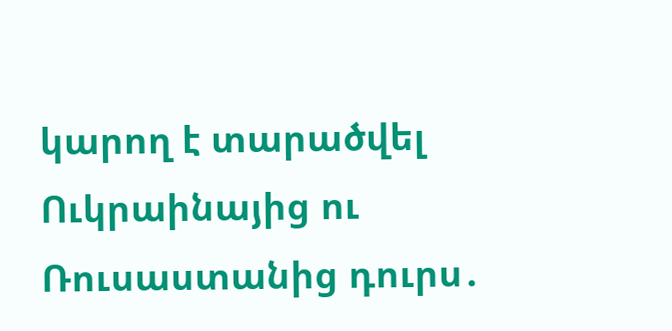կարող է տարածվել Ուկրաինայից ու Ռուսաստանից դուրս․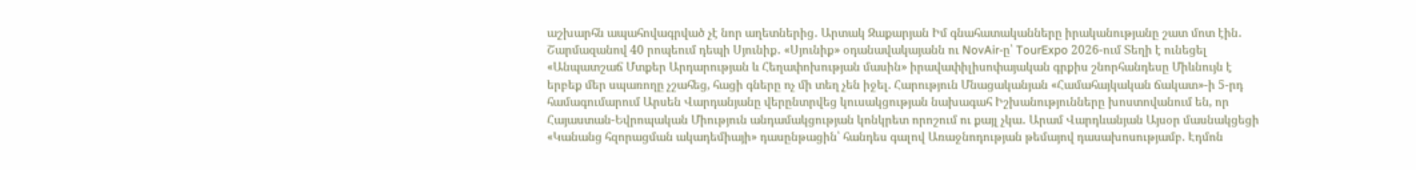աշխարհն ապահովագրված չէ նոր աղետներից․ Արտակ Զաքարյան Իմ գնահատականները իրականությանը շատ մոտ էին․ Շարմազանով 40 րոպեում դեպի Սյունիք․ «Սյունիք» օդանավակայանն ու NovAir-ը՝ TourExpo 2026-ում Տեղի է ունեցել «Անպատշաճ Մտքեր Արդարության և Հեղափոխության մասին» իրավափիլիսոփայական գրքիս շնորհանդեսը Միևնույն է երբեք մեր սպառողը չշահեց, հացի գները ոչ մի տեղ չեն իջել. Հարություն Մնացականյան «Համահայկական ճակատ»-ի 5-րդ համագումարում Արսեն Վարդանյանը վերընտրվեց կուսակցության նախագահ Իշխանությունները խոստովանում են, որ Հայաստան-Եվրոպական Միություն անդամակցության կոնկրետ որոշում ու քայլ չկա․ Արամ Վարդևանյան Այսօր մասնակցեցի «Կանանց հզորացման ակադեմիայի» դասընթացին՝ հանդես գալով Առաջնոդության թեմայով դասախոսությամբ. Էդմոն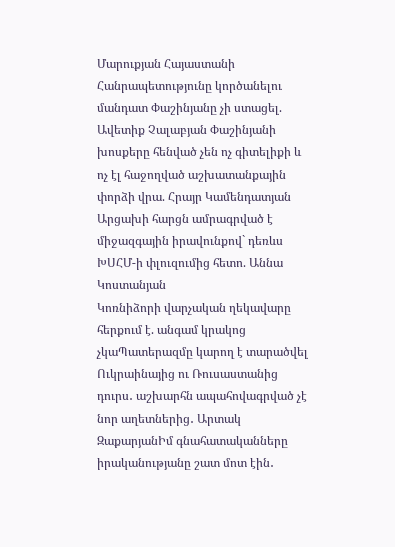Մարուքյան Հայաստանի Հանրապետությունը կործանելու մանդատ Փաշինյանը չի ստացել. Ավետիք Չալաբյան Փաշինյանի խոսքերը հենված չեն ոչ գիտելիքի և ոչ էլ հաջողված աշխատանքային փորձի վրա. Հրայր Կամենդատյան Արցախի հարցն ամրագրված է միջազգային իրավունքով` դեռևս ԽՍՀՄ-ի փլուզումից հետո. Աննա Կոստանյան
Կոռնիձորի վարչական ղեկավարը հերքում է. անգամ կրակոց չկաՊատերազմը կարող է տարածվել Ուկրաինայից ու Ռուսաստանից դուրս․ աշխարհն ապահովագրված չէ նոր աղետներից․ Արտակ ԶաքարյանԻմ գնահատականները իրականությանը շատ մոտ էին․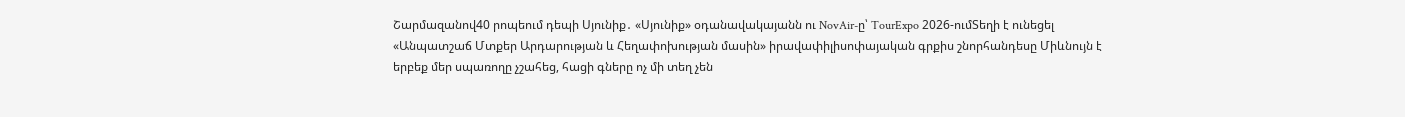Շարմազանով40 րոպեում դեպի Սյունիք․ «Սյունիք» օդանավակայանն ու NovAir-ը՝ TourExpo 2026-ումՏեղի է ունեցել «Անպատշաճ Մտքեր Արդարության և Հեղափոխության մասին» իրավափիլիսոփայական գրքիս շնորհանդեսը Միևնույն է երբեք մեր սպառողը չշահեց, հացի գները ոչ մի տեղ չեն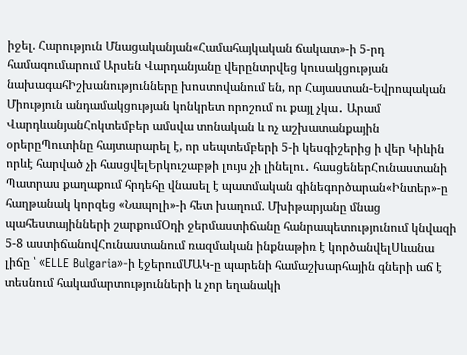իջել. Հարություն Մնացականյան«Համահայկական ճակատ»-ի 5-րդ համագումարում Արսեն Վարդանյանը վերընտրվեց կուսակցության նախագահԻշխանությունները խոստովանում են, որ Հայաստան-Եվրոպական Միություն անդամակցության կոնկրետ որոշում ու քայլ չկա․ Արամ ՎարդևանյանՀոկտեմբեր ամսվա տոնական և ոչ աշխատանքային օրերըՊուտինը հայտարարել է, որ սեպտեմբերի 5-ի կեսգիշերից ի վեր Կիևին որևէ հարված չի հասցվելԵրկուշաբթի լույս չի լինելու․ հասցեներՀունաստանի Պատրաս քաղաքում հրդեհը վնասել է պատմական գինեգործարան«Ինտեր»-ը հաղթանակ կորզեց «Նապոլի»-ի հետ խաղում. Մխիթարյանը մնաց պահեստայինների շարքումՕդի ջերմաստիճանը հանրապետությունում կնվազի 5-8 աստիճանովՀունաստանում ռազմական ինքնաթիռ է կործանվելՍևանա լիճը ՝ «ELLE Bulgaria»-ի էջերումՄԱԿ-ը պարենի համաշխարհային գների աճ է տեսնում հակամարտությունների և չոր եղանակի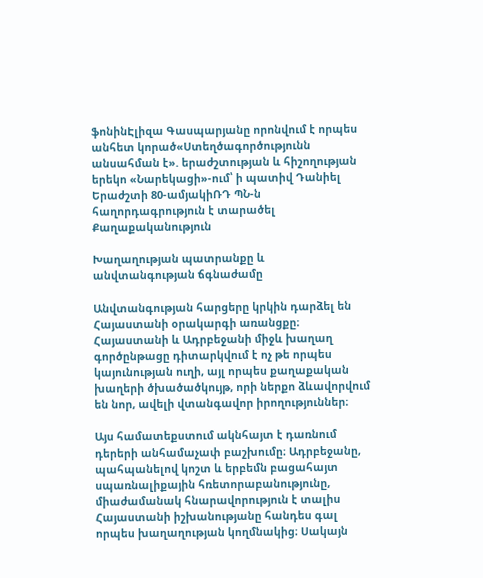ֆոնինԷլիզա Գասպարյանը որոնվում է որպես անհետ կորած«Ստեղծագործությունն անսահման է». երաժշտության և հիշողության երեկո «Նարեկացի»-ում՝ ի պատիվ Դանիել Երաժշտի 80-ամյակիՌԴ ՊՆ-ն հաղորդագրություն է տարածել
Քաղաքականություն

Խաղաղության պատրանքը և անվտանգության ճգնաժամը

Անվտանգության հարցերը կրկին դարձել են Հայաստանի օրակարգի առանցքը։ Հայաստանի և Ադրբեջանի միջև խաղաղ գործընթացը դիտարկվում է ոչ թե որպես կայունության ուղի, այլ որպես քաղաքական խաղերի ծխածածկույթ, որի ներքո ձևավորվում են նոր, ավելի վտանգավոր իրողություններ։

Այս համատեքստում ակնհայտ է դառնում դերերի անհամաչափ բաշխումը։ Ադրբեջանը, պահպանելով կոշտ և երբեմն բացահայտ սպառնալիքային հռետորաբանությունը, միաժամանակ հնարավորություն է տալիս Հայաստանի իշխանությանը հանդես գալ որպես խաղաղության կողմնակից։ Սակայն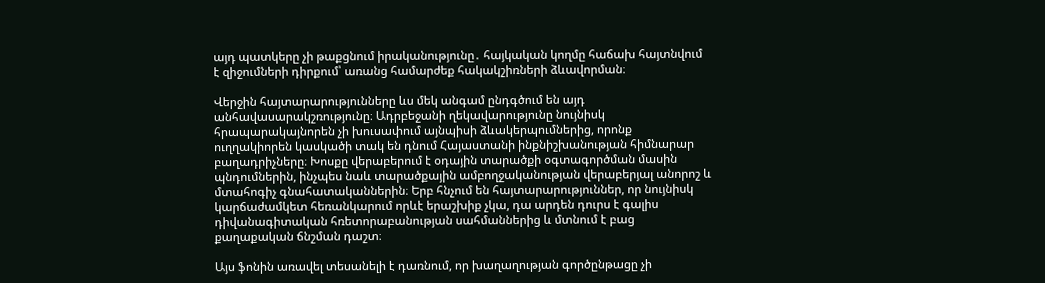այդ պատկերը չի թաքցնում իրականությունը․ հայկական կողմը հաճախ հայտնվում է զիջումների դիրքում՝ առանց համարժեք հակակշիռների ձևավորման։

Վերջին հայտարարությունները ևս մեկ անգամ ընդգծում են այդ անհավասարակշռությունը։ Ադրբեջանի ղեկավարությունը նույնիսկ հրապարակայնորեն չի խուսափում այնպիսի ձևակերպումներից, որոնք ուղղակիորեն կասկածի տակ են դնում Հայաստանի ինքնիշխանության հիմնարար բաղադրիչները։ Խոսքը վերաբերում է օդային տարածքի օգտագործման մասին պնդումներին, ինչպես նաև տարածքային ամբողջականության վերաբերյալ անորոշ և մտահոգիչ գնահատականներին։ Երբ հնչում են հայտարարություններ, որ նույնիսկ կարճաժամկետ հեռանկարում որևէ երաշխիք չկա, դա արդեն դուրս է գալիս դիվանագիտական հռետորաբանության սահմաններից և մտնում է բաց քաղաքական ճնշման դաշտ։

Այս ֆոնին առավել տեսանելի է դառնում, որ խաղաղության գործընթացը չի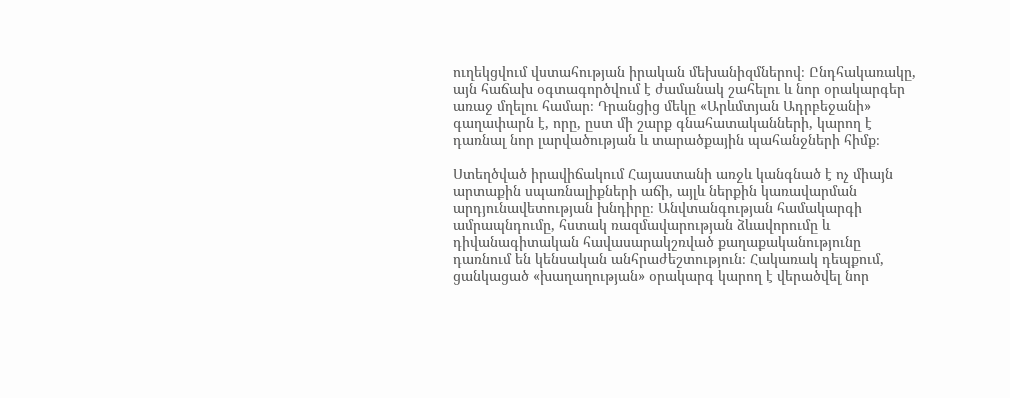ուղեկցվում վստահության իրական մեխանիզմներով։ Ընդհակառակը, այն հաճախ օգտագործվում է ժամանակ շահելու և նոր օրակարգեր առաջ մղելու համար։ Դրանցից մեկը «Արևմտյան Ադրբեջանի» գաղափարն է, որը, ըստ մի շարք գնահատականների, կարող է դառնալ նոր լարվածության և տարածքային պահանջների հիմք։

Ստեղծված իրավիճակում Հայաստանի առջև կանգնած է ոչ միայն արտաքին սպառնալիքների աճի, այլև ներքին կառավարման արդյունավետության խնդիրը։ Անվտանգության համակարգի ամրապնդումը, հստակ ռազմավարության ձևավորումը և դիվանագիտական հավասարակշռված քաղաքականությունը դառնում են կենսական անհրաժեշտություն։ Հակառակ դեպքում, ցանկացած «խաղաղության» օրակարգ կարող է վերածվել նոր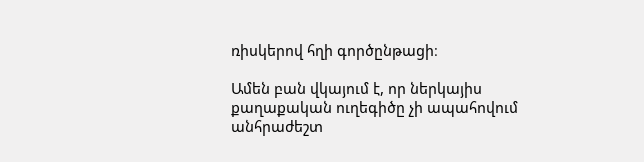ռիսկերով հղի գործընթացի։

Ամեն բան վկայում է, որ ներկայիս քաղաքական ուղեգիծը չի ապահովում անհրաժեշտ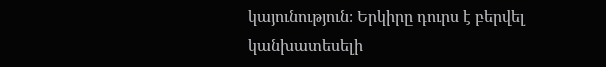կայունություն։ Երկիրը դուրս է բերվել կանխատեսելի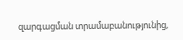զարգացման տրամաբանությունից,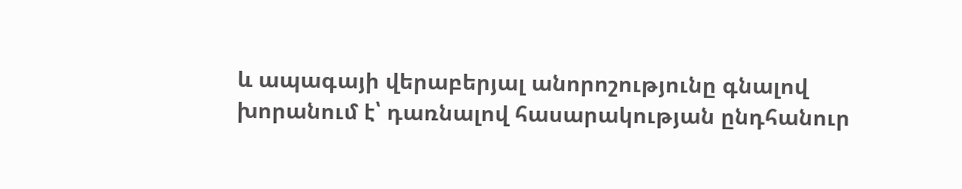և ապագայի վերաբերյալ անորոշությունը գնալով խորանում է՝ դառնալով հասարակության ընդհանուր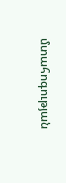մտահոգության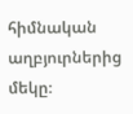հիմնական աղբյուրներից մեկը։